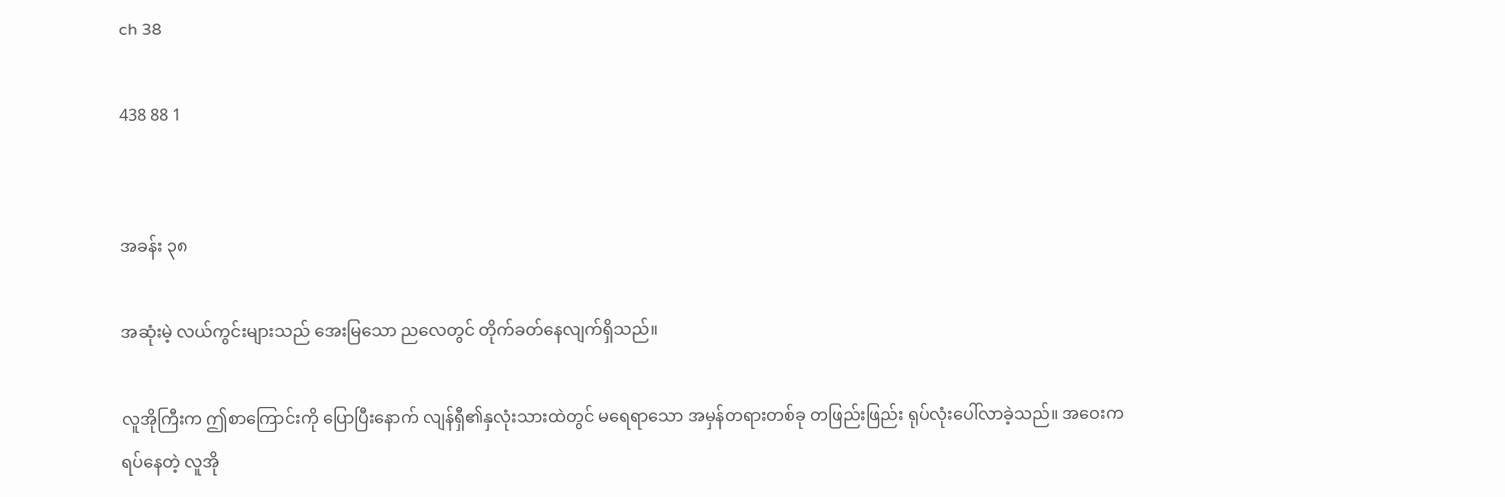ch 38

438 88 1


အခန်း ၃၈

အဆုံးမဲ့ လယ်ကွင်းများသည် အေးမြသော ညလေတွင် တိုက်ခတ်နေလျက်ရှိသည်။

လူအိုကြီးက ဤစာကြောင်းကို ပြောပြီးနောက် လျန်ရှီ၏နှလုံးသားထဲတွင် မရေရာသော အမှန်တရားတစ်ခု တဖြည်းဖြည်း ရုပ်လုံးပေါ်လာခဲ့သည်။ အဝေးကရပ်နေတဲ့ လူအို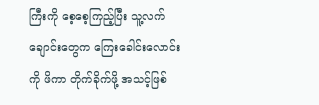ကြီးကို စေ့စေ့ကြည့်ပြီး သူ့လက်ချောင်းတွေက ကြေးခေါင်းလောင်းကို ဖိကာ တိုက်ခိုက်ဖို့ အသင့်ဖြစ်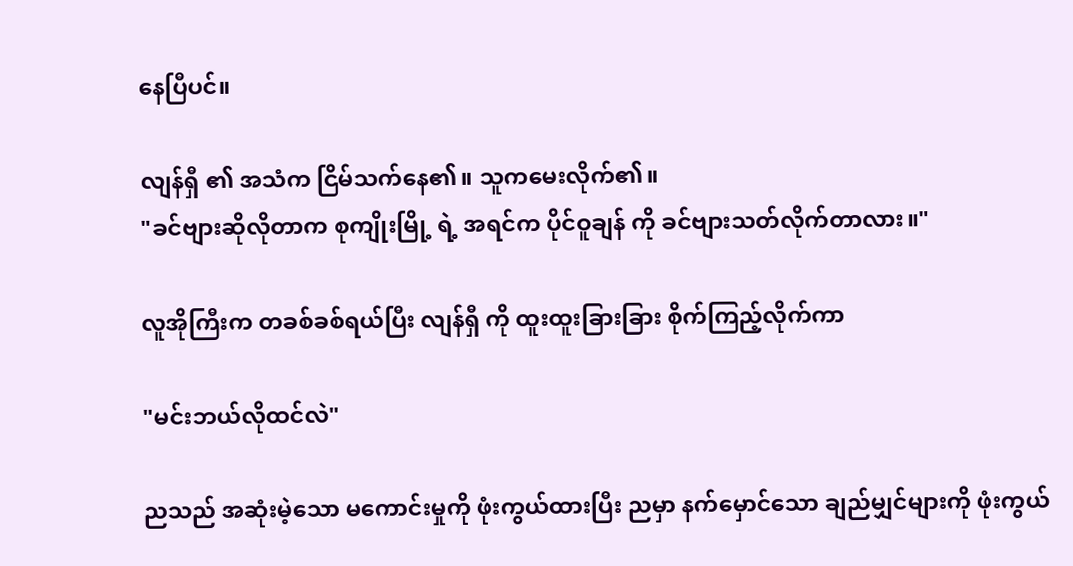နေပြီပင်။

လျန်ရှီ ၏ အသံက ငြိမ်သက်နေ၏။ သူကမေးလိုက်၏။
"ခင်ဗျားဆိုလိုတာက စုကျိုးမြို့ ရဲ့ အရင်က ပိုင်ဝူချန် ကို ခင်ဗျားသတ်လိုက်တာလား။"

လူအိုကြီးက တခစ်ခစ်ရယ်ပြီး လျန်ရှီ ကို ထူးထူးခြားခြား စိုက်ကြည့်လိုက်ကာ

"မင်းဘယ်လိုထင်လဲ"

ညသည် အဆုံးမဲ့သော မကောင်းမှုကို ဖုံးကွယ်ထားပြီး ညမှာ နက်မှောင်သော ချည်မျှင်များကို ဖုံးကွယ်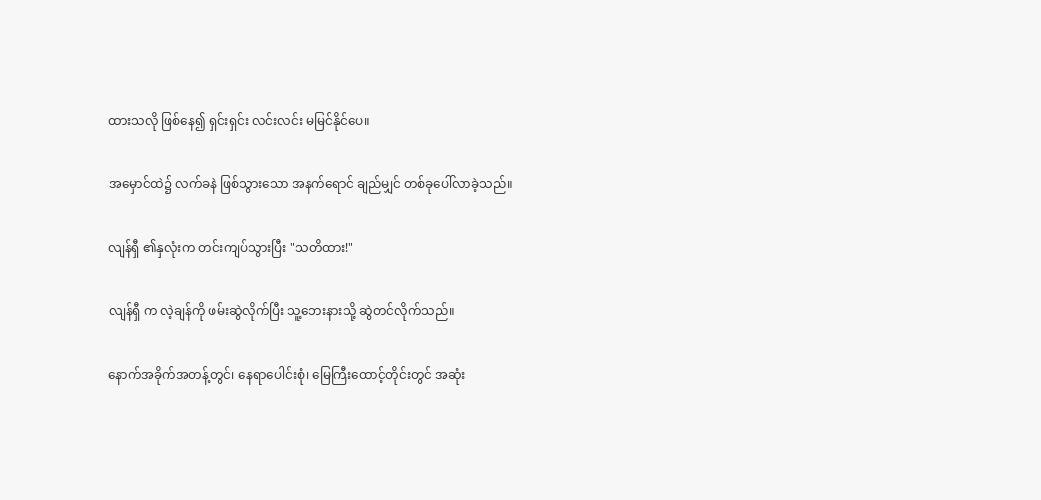ထားသလို ဖြစ်နေ၍ ရှင်းရှင်း လင်းလင်း မမြင်နိုင်ပေ။

အမှောင်ထဲ၌ လက်ခနဲ ဖြစ်သွားသော အနက်ရောင် ချည်မျှင် တစ်ခုပေါ်လာခဲ့သည်။

လျန်ရှီ ၏နှလုံးက တင်းကျပ်သွားပြီး "သတိထား!"

လျန်ရှီ က လဲ့ချန်ကို ဖမ်းဆွဲလိုက်ပြီး သူ့ဘေးနားသို့ ဆွဲတင်လိုက်သည်။

နောက်အခိုက်အတန့်တွင်၊ နေရာပေါင်းစုံ၊ မြေကြီးထောင့်တိုင်းတွင် အဆုံး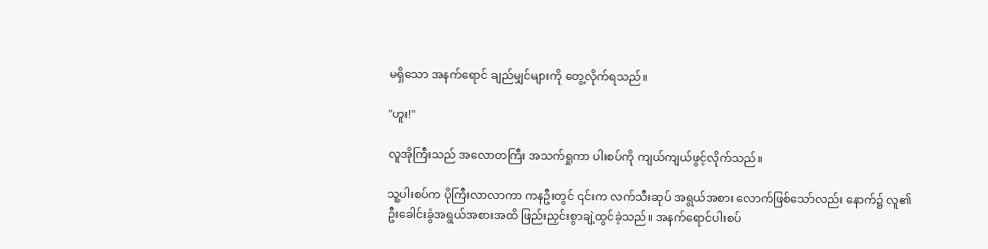မရှိသော အနက်ရောင် ချည်မျှင်များကို တွေ့လိုက်ရသည်။

"ဟူး!"

လူအိုကြီးသည် အလောတကြီး အသက်ရှုကာ ပါးစပ်ကို ကျယ်ကျယ်ဖွင့်လိုက်သည်။

သူ့ပါးစပ်က ပိုကြီးလာလာကာ ကနဦးတွင် ၎င်းက လက်သီးဆုပ် အရွယ်အစား လောက်ဖြစ်သော်လည်း နောက်၌ လူ၏ဦးခေါင်းခွံအရွယ်အစားအထိ ဖြည်းညှင်းစွာချဲ့ထွင်ခဲ့သည်။ အနက်ရောင်ပါးစပ်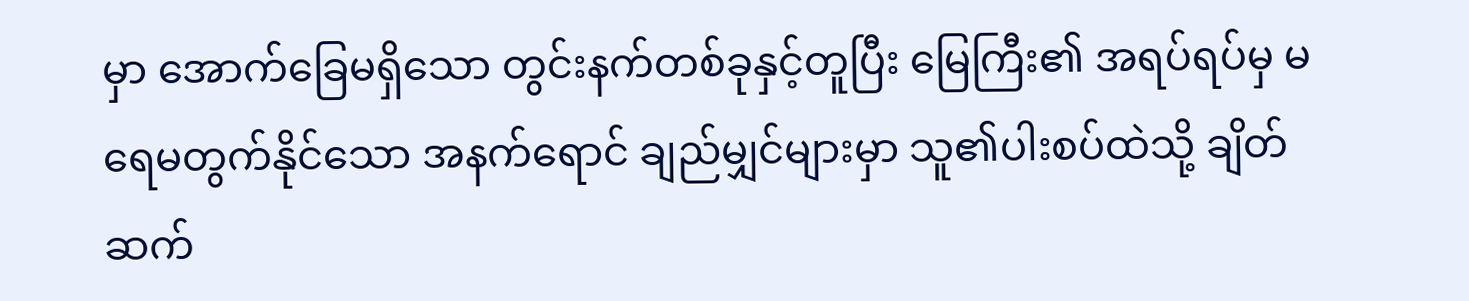မှာ အောက်ခြေမရှိသော တွင်းနက်တစ်ခုနှင့်တူပြီး မြေကြီး၏ အရပ်ရပ်မှ မရေမတွက်နိုင်သော အနက်ရောင် ချည်မျှင်များမှာ သူ၏ပါးစပ်ထဲသို့ ချိတ်ဆက်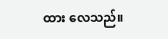ထား လေသည်။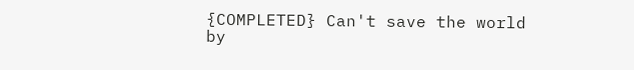{COMPLETED} Can't save the world  by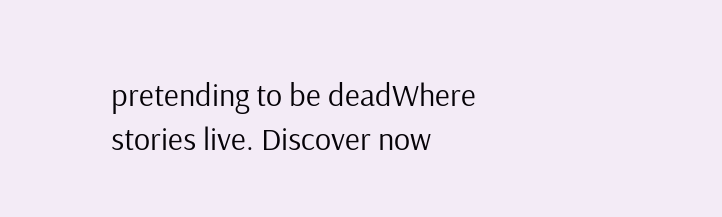pretending to be deadWhere stories live. Discover now